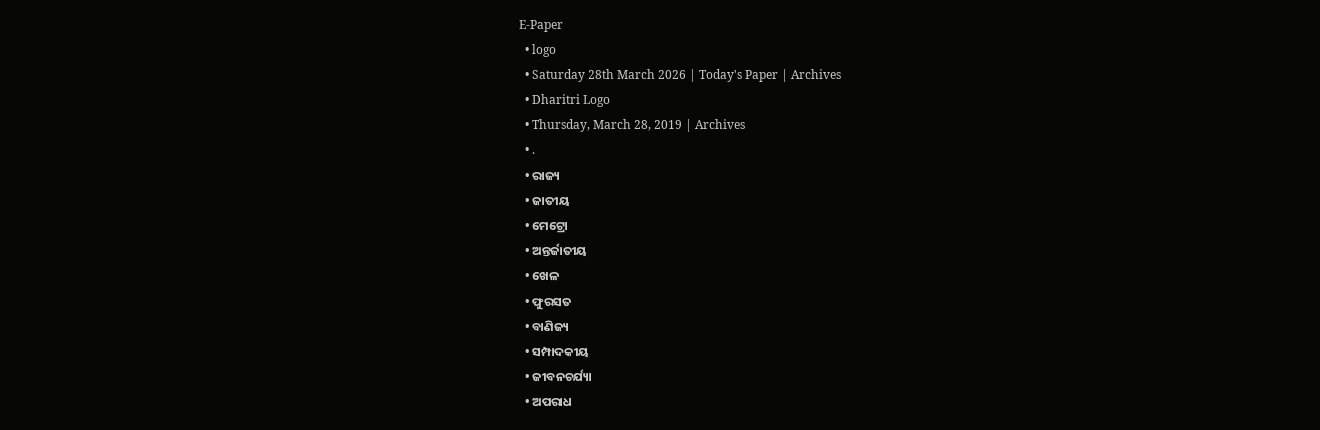E-Paper
  • logo
  • Saturday 28th March 2026 | Today's Paper | Archives
  • Dharitri Logo
  • Thursday, March 28, 2019 | Archives
  • .
  • ରାଜ୍ୟ
  • ଜାତୀୟ
  • ମେଟ୍ରୋ
  • ଅନ୍ତର୍ଜାତୀୟ
  • ଖେଳ
  • ଫୁରସତ
  • ବାଣିଜ୍ୟ
  • ସମ୍ପାଦକୀୟ
  • ଜୀବନଚର୍ଯ୍ୟା
  • ଅପରାଧ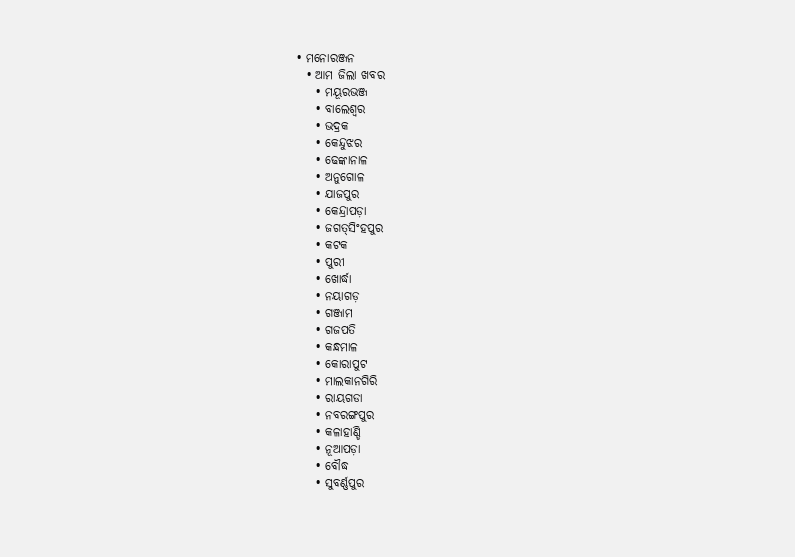• ମନୋରଞ୍ଜନ
  • ଆମ ଜିଲା ଖବର
    • ମୟୂରଭଞ୍ଜ
    • ବାଲେଶ୍ୱର
    • ଭଦ୍ରକ
    • କେନ୍ଦୁଝର
    • ଢେଙ୍କାନାଳ
    • ଅନୁଗୋଳ
    • ଯାଜପୁର
    • କେନ୍ଦ୍ରାପଡ଼ା
    • ଜଗତ୍‌ସିଂହପୁର
    • କଟକ
    • ପୁରୀ
    • ଖୋର୍ଦ୍ଧା
    • ନୟାଗଡ଼
    • ଗଞ୍ଜାମ
    • ଗଜପତି
    • କନ୍ଧମାଳ
    • କୋରାପୁଟ
    • ମାଲକାନଗିରି
    • ରାୟଗଡା
    • ନବରଙ୍ଗପୁର
    • କଳାହାଣ୍ଡି
    • ନୂଆପଡ଼ା
    • ବୌଦ୍ଧ
    • ସୁବର୍ଣ୍ଣପୁର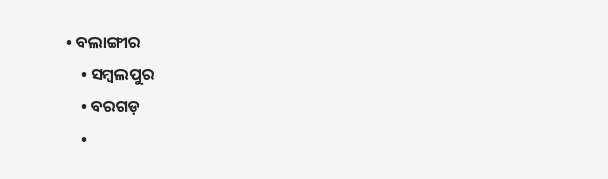• ବଲାଙ୍ଗୀର
    • ସମ୍ବଲପୁର
    • ବରଗଡ଼
    •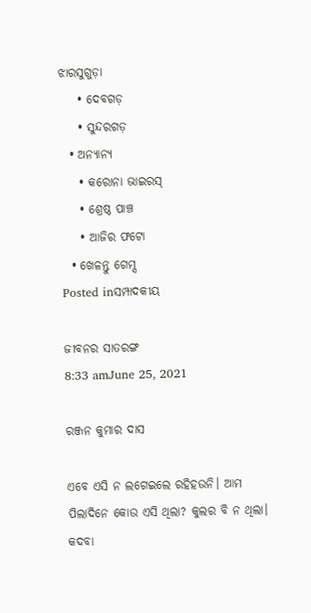ଝାରସୁଗୁଡ଼ା
    • ଦେବଗଡ଼
    • ସୁନ୍ଦରଗଡ଼
  • ଅନ୍ୟାନ୍ୟ
    • କରୋନା ଭାଇରସ୍‌
    • ଶ୍ରେଷ୍ଠ ପାଞ୍ଚ
    • ଆଜିର ଫଟୋ
  • ଖେଳନ୍ତୁ ଗେମ୍ସ
Posted inସମ୍ପାଦକୀୟ

ଜୀବନର ସାତରଙ୍ଗ
8:33 amJune 25, 2021

ରଞ୍ଜନ କୁମାର ଦାସ

ଏବେ ଏସି ନ ଲଗେଇଲେ ରହିହଉନି। ଆମ ପିଲାଦିନେ କୋଉ ଏସି ଥିଲା? କୁଲର ବି ନ ଥିଲା। କଦବା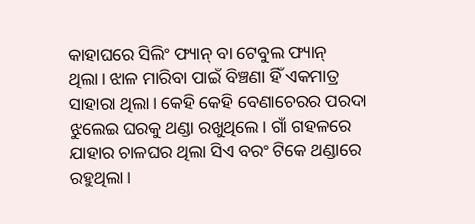କାହାଘରେ ସିଲିଂ ଫ୍ୟାନ୍‌ ବା ଟେବୁଲ ଫ୍ୟାନ୍‌ ଥିଲା। ଝାଳ ମାରିବା ପାଇଁ ବିଞ୍ଚଣା ହିଁ ଏକମାତ୍ର ସାହାରା ଥିଲା। କେହି କେହି ବେଣାଚେରର ପରଦା ଝୁଲେଇ ଘରକୁ ଥଣ୍ଡା ରଖୁଥିଲେ। ଗାଁ ଗହଳରେ ଯାହାର ଚାଳଘର ଥିଲା ସିଏ ବରଂ ଟିକେ ଥଣ୍ଡାରେ ରହୁଥିଲା।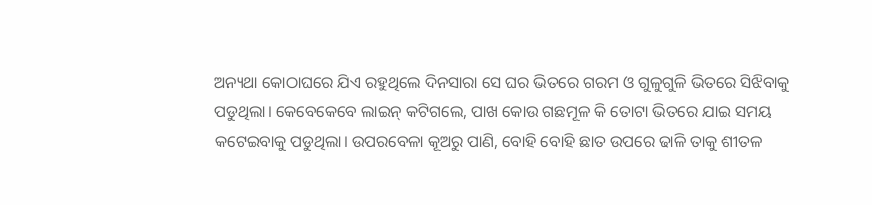ଅନ୍ୟଥା କୋଠାଘରେ ଯିଏ ରହୁଥିଲେ ଦିନସାରା ସେ ଘର ଭିତରେ ଗରମ ଓ ଗୁଳୁଗୁଳି ଭିତରେ ସିଝିବାକୁ ପଡୁଥିଲା। କେବେକେବେ ଲାଇନ୍‌ କଟିଗଲେ, ପାଖ କୋଉ ଗଛମୂଳ କି ତୋଟା ଭିତରେ ଯାଇ ସମୟ କଟେଇବାକୁ ପଡୁଥିଲା। ଉପରବେଳା କୂଅରୁ ପାଣି, ବୋହି ବୋହି ଛାତ ଉପରେ ଢାଳି ତାକୁ ଶୀତଳ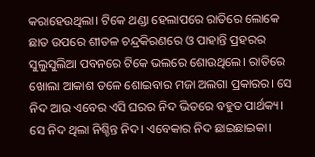କରାହେଉଥିଲା। ଟିକେ ଥଣ୍ଡା ହେଲାପରେ ରାତିରେ ଲୋକେ ଛାତ ଉପରେ ଶୀତଳ ଚନ୍ଦ୍ରକିରଣରେ ଓ ପାହାନ୍ତି ପ୍ରହରର ସୁଲୁସୁଲିଆ ପବନରେ ଟିକେ ଭଲରେ ଶୋଉଥିଲେ। ରାତିରେ ଖୋଲା ଆକାଶ ତଳେ ଶୋଇବାର ମଜା ଅଲଗା ପ୍ରକାରର। ସେ ନିଦ ଆଉ ଏବେର ଏସି ଘରର ନିଦ ଭିତରେ ବହୁତ ପାର୍ଥକ୍ୟ। ସେ ନିଦ ଥିଲା ନିଶ୍ଚିନ୍ତ ନିଦ। ଏବେକାର ନିଦ ଛାଇଛାଇକା।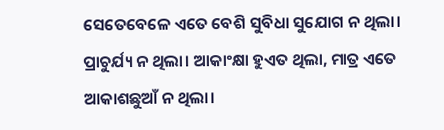ସେତେବେଳେ ଏତେ ବେଶି ସୁବିଧା ସୁଯୋଗ ନ ଥିଲା। ପ୍ରାଚୁର୍ଯ୍ୟ ନ ଥିଲା। ଆକାଂକ୍ଷା ହୁଏତ ଥିଲା, ମାତ୍ର ଏତେ ଆକାଶଛୁଆଁ ନ ଥିଲା।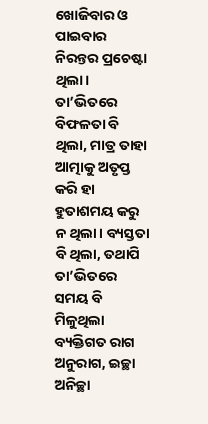ଖୋଜିବାର ଓ ପାଇବାର ନିରନ୍ତର ପ୍ରଚେଷ୍ଟା ଥିଲା। ତା’ଭିତରେ ବିଫଳତା ବି ଥିଲା, ମାତ୍ର ତାହା ଆତ୍ମାକୁ ଅତୃପ୍ତ କରି ହା ହୁତାଶମୟ କରୁ ନ ଥିଲା। ବ୍ୟସ୍ତତା ବି ଥିଲା, ତଥାପି ତା’ଭିତରେ ସମୟ ବି ମିଳୁଥିଲା ବ୍ୟକ୍ତିଗତ ରାଗ ଅନୁରାଗ, ଇଚ୍ଛା ଅନିଚ୍ଛା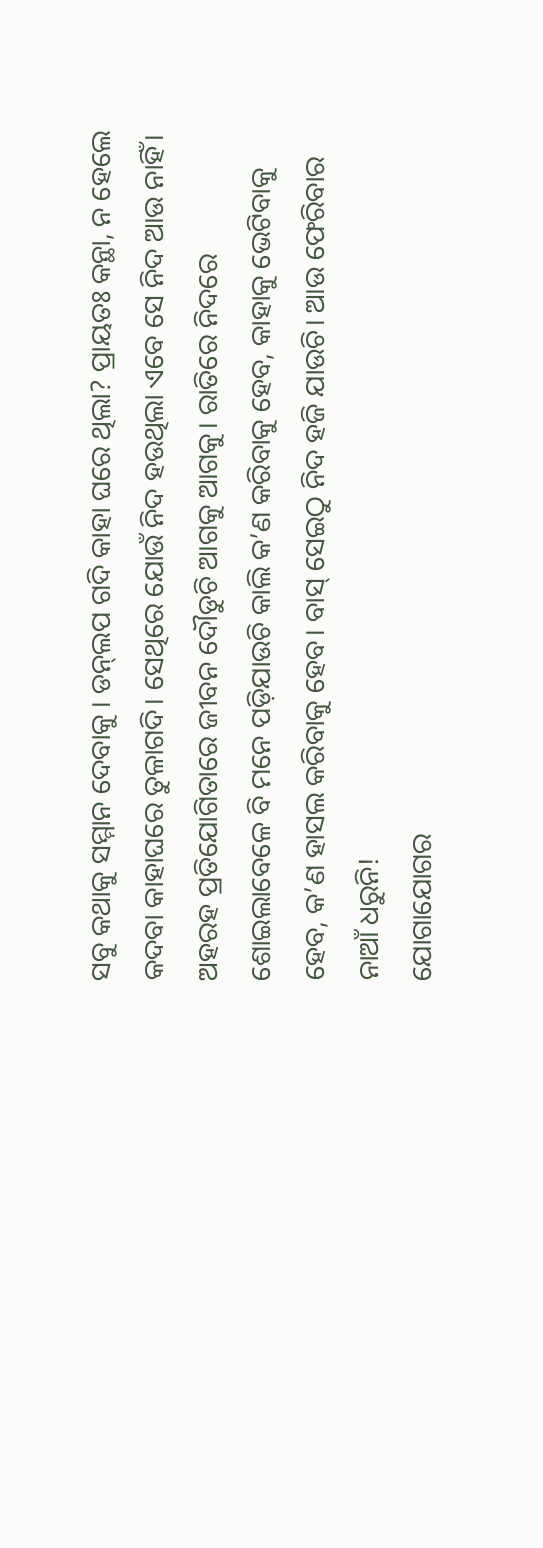ସବୁ କଥାକୁ ସମ୍ମାନ ଦେବାକୁ । ଡନ୍‌ଲପ ଗଦି କାହା ଘରେ ଥିଲା? ପ୍ରାୟତଃ କନ୍ଥା, ନ ହେଲେ କଦବା କାହାଘରେ ତୁଳାଗଦି। ସେଥିରେ ଯୋଉଁ ନିଦ ହଉଥିଲା ଏବେ ସେ ନିଦ ଆଉ ନାହିଁ। ଅହରହ ପ୍ରତିଯୋଗିତାରେ ଜୀବନ ଦୌଡୁଚି ଆଗକୁ ଆଗକୁ। ରାତିରେ ନିଦରେ ଶୋଇଲାବେଳେ ବି ମନେ ପଡ଼ିଯାଉଚି କାଲି କ’ଣ କରିବାକୁ ହେବ, କାହାକୁ ଭେଟିବାକୁ ହେବ, କ’ଣ ହାସଲ କରିବାକୁ ହେବ। ବାସ୍‌ ସେଇଠୁ ନିଦ ହଜି ଯାଉଚି। ଆଉ ଫେରିବାର ନାଆଁ ଧରୁନି!
ଯୋଗାଯୋଗର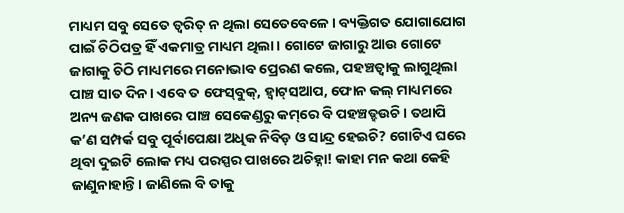ମାଧ୍ୟମ ସବୁ ସେତେ ତ୍ୱରିତ୍‌ ନ ଥିଲା ସେତେବେଳେ। ବ୍ୟକ୍ତିଗତ ଯୋଗାଯୋଗ ପାଇଁ ଚିଠିପତ୍ର ହିଁ ଏକମାତ୍ର ମାଧ୍ୟମ ଥିଲା। ଗୋଟେ ଜାଗାରୁ ଆଉ ଗୋଟେ ଜାଗାକୁ ଚିଠି ମାଧ୍ୟମରେ ମନୋଭାବ ପ୍ରେରଣ କଲେ, ପହଞ୍ଚତ୍ବାକୁ ଲାଗୁଥିଲା ପାଞ୍ଚ ସାତ ଦିନ। ଏବେ ତ ଫେସ୍‌ବୁକ୍‌, ହ୍ବାଟ୍‌ସଆପ, ଫୋନ କଲ୍‌ ମାଧ୍ୟମରେ ଅନ୍ୟ ଜଣକ ପାଖରେ ପାଞ୍ଚ ସେକେଣ୍ଡରୁ କମ୍‌ରେ ବି ପହଞ୍ଚତ୍ହଉଚି। ତଥାପି କ’ଣ ସମ୍ପର୍କ ସବୁ ପୂର୍ବାପେକ୍ଷା ଅଧିକ ନିବିଡ଼ ଓ ସାନ୍ଦ୍ର ହେଇଚି? ଗୋଟିଏ ଘରେ ଥିବା ଦୁଇଟି ଲୋକ ମଧ୍ୟ ପରସ୍ପର ପାଖରେ ଅଚିହ୍ନା! କାହା ମନ କଥା କେହି ଜାଣୁନାହାନ୍ତି। ଜାଣିଲେ ବି ତାକୁ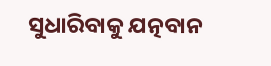ସୁଧାରିବାକୁ ଯତ୍ନବାନ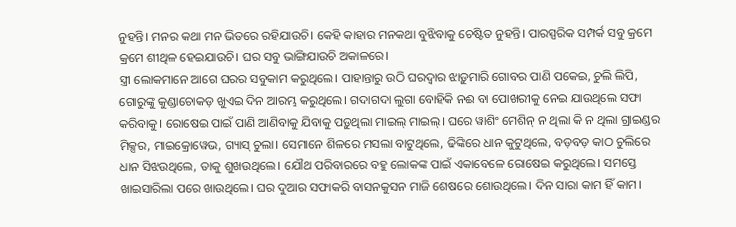ନୁହନ୍ତି। ମନର କଥା ମନ ଭିତରେ ରହିଯାଉଚି। କେହି କାହାର ମନକଥା ବୁଝିବାକୁ ଚେଷ୍ଟିତ ନୁହନ୍ତି। ପାରସ୍ପରିକ ସମ୍ପର୍କ ସବୁ କ୍ରମେ କ୍ରମେ ଶୀଥିଳ ହେଇଯାଉଚି। ଘର ସବୁ ଭାଙ୍ଗିଯାଉଚି ଅକାଳରେ।
ସ୍ତ୍ରୀ ଲୋକମାନେ ଆଗେ ଘରର ସବୁକାମ କରୁଥିଲେ। ପାହାନ୍ତାରୁ ଉଠି ଘରଦ୍ୱାର ଝାଡ଼ୁମାରି ଗୋବର ପାଣି ପକେଇ, ଚୁଲି ଲିପି, ଗୋରୁଙ୍କୁ କୁଣ୍ଡାଚୋକଡ଼ ଖୁଏଇ ଦିନ ଆରମ୍ଭ କରୁଥିଲେ। ଗଦାଗଦା ଲୁଗା ବୋହିକି ନଈ ବା ପୋଖରୀକୁ ନେଇ ଯାଉଥିଲେ ସଫା କରିବାକୁ। ରୋଷେଇ ପାଇଁ ପାଣି ଆଣିବାକୁ ଯିବାକୁ ପଡ଼ୁଥିଲା ମାଇଲ୍‌ ମାଇଲ୍‌। ଘରେ ୱାଶିଂ ମେଶିନ୍‌ ନ ଥିଲା କି ନ ଥିଲା ଗ୍ରାଇଣ୍ଡର ମିକ୍ସର, ମାଇକ୍ରୋୱେଭ, ଗ୍ୟାସ୍‌ ଚୁଲା। ସେମାନେ ଶିଳରେ ମସଲା ବାଟୁଥିଲେ, ଢିଙ୍କିରେ ଧାନ କୁଟୁଥିଲେ, ବଡ଼ବଡ଼ କାଠ ଚୁଲିରେ ଧାନ ସିଝଉଥିଲେ, ତାକୁ ଶୁଖଉଥିଲେ। ଯୌଥ ପରିବାରରେ ବହୁ ଲୋକଙ୍କ ପାଇଁ ଏକାବେଳେ ରୋଷେଇ କରୁଥିଲେ। ସମସ୍ତେ ଖାଇସାରିଲା ପରେ ଖାଉଥିଲେ। ଘର ଦୁଆର ସଫାକରି ବାସନକୁସନ ମାଜି ଶେଷରେ ଶୋଉଥିଲେ। ଦିନ ସାରା କାମ ହିଁ କାମ।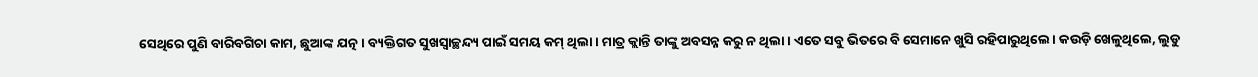ସେଥିରେ ପୁଣି ବାରିବଗିଚା କାମ, ଛୁଆଙ୍କ ଯତ୍ନ। ବ୍ୟକ୍ତିଗତ ସୁଖସ୍ବାଚ୍ଛନ୍ଦ୍ୟ ପାଇଁ ସମୟ କମ୍‌ ଥିଲା। ମାତ୍ର କ୍ଲାନ୍ତି ତାଙ୍କୁ ଅବସନ୍ନ କରୁ ନ ଥିଲା। ଏତେ ସବୁ ଭିତରେ ବି ସେମାନେ ଖୁସି ରହିପାରୁଥିଲେ। କଉଡ଼ି ଖେଳୁଥିଲେ, ଲୁଡୁ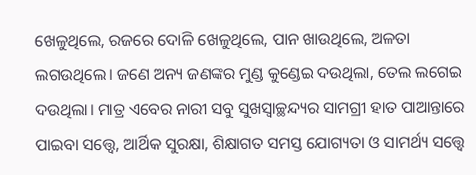ଖେଳୁଥିଲେ, ରଜରେ ଦୋଳି ଖେଳୁଥିଲେ, ପାନ ଖାଉଥିଲେ, ଅଳତା ଲଗଉଥିଲେ। ଜଣେ ଅନ୍ୟ ଜଣଙ୍କର ମୁଣ୍ଡ କୁଣ୍ଡେଇ ଦଉଥିଲା, ତେଲ ଲଗେଇ ଦଉଥିଲା। ମାତ୍ର ଏବେର ନାରୀ ସବୁ ସୁଖସ୍ବାଚ୍ଛନ୍ଦ୍ୟର ସାମଗ୍ରୀ ହାତ ପାଆନ୍ତାରେ ପାଇବା ସତ୍ତ୍ୱେ, ଆର୍ଥିକ ସୁରକ୍ଷା, ଶିକ୍ଷାଗତ ସମସ୍ତ ଯୋଗ୍ୟତା ଓ ସାମର୍ଥ୍ୟ ସତ୍ତ୍ୱେ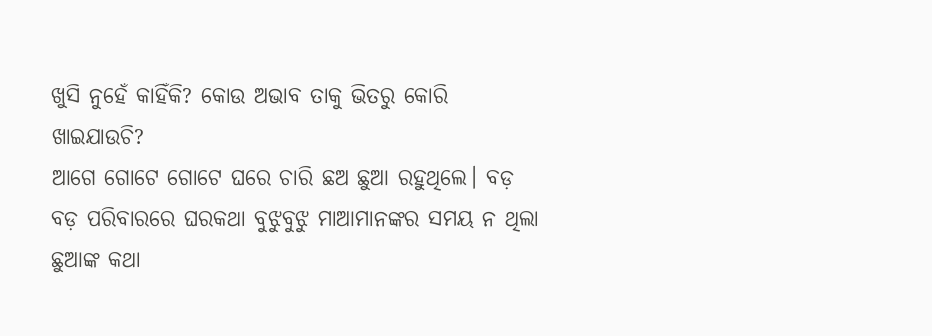ଖୁସି ନୁହେଁ କାହିଁକି? କୋଉ ଅଭାବ ତାକୁ ଭିତରୁ କୋରି ଖାଇଯାଉଚି?
ଆଗେ ଗୋଟେ ଗୋଟେ ଘରେ ଚାରି ଛଅ ଛୁଆ ରହୁଥିଲେ। ବଡ଼ ବଡ଼ ପରିବାରରେ ଘରକଥା ବୁଝୁବୁଝୁ ମାଆମାନଙ୍କର ସମୟ ନ ଥିଲା ଛୁଆଙ୍କ କଥା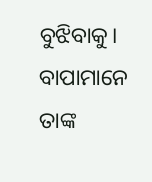ବୁଝିବାକୁ। ବାପାମାନେ ତାଙ୍କ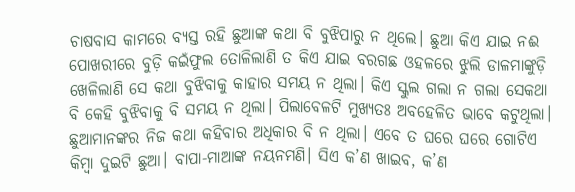ଚାଷବାସ କାମରେ ବ୍ୟସ୍ତ ରହି ଛୁଆଙ୍କ କଥା ବି ବୁଝିପାରୁ ନ ଥିଲେ। ଛୁଆ କିଏ ଯାଇ ନଈ ପୋଖରୀରେ ବୁଡ଼ି କଇଁଫୁଲ ତୋଳିଲାଣି ତ କିଏ ଯାଇ ବରଗଛ ଓହଳରେ ଝୁଲି ଡାଳମାଙ୍କୁଡ଼ି ଖେଳିଲାଣି ସେ କଥା ବୁଝିବାକୁ କାହାର ସମୟ ନ ଥିଲା। କିଏ ସ୍କୁଲ ଗଲା ନ ଗଲା ସେକଥା ବି କେହି ବୁଝିବାକୁ ବି ସମୟ ନ ଥିଲା। ପିଲାବେଳଟି ମୁଖ୍ୟତଃ ଅବହେଳିତ ଭାବେ କଟୁଥିଲା। ଛୁଆମାନଙ୍କର ନିଜ କଥା କହିବାର ଅଧିକାର ବି ନ ଥିଲା। ଏବେ ତ ଘରେ ଘରେ ଗୋଟିଏ କିମ୍ବା ଦୁଇଟି ଛୁଆ। ବାପା-ମାଆଙ୍କ ନୟନମଣି। ସିଏ କ’ଣ ଖାଇବ, କ’ଣ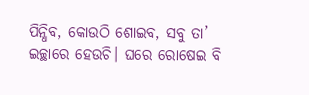ପିନ୍ଧିବ, କୋଉଠି ଶୋଇବ, ସବୁ ତା’ ଇଚ୍ଛାରେ ହେଉଚି। ଘରେ ରୋଷେଇ ବି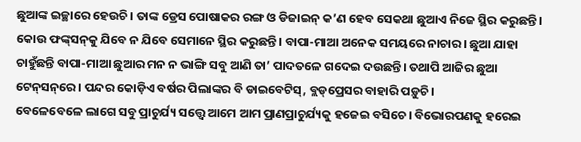ଛୁଆଙ୍କ ଇଚ୍ଛାରେ ହେଉଚି। ତାଙ୍କ ଡ୍ରେସ ପୋଷାକର ରଙ୍ଗ ଓ ଡିଜାଇନ୍‌ କ’ଣ ହେବ ସେକଥା ଛୁଆଏ ନିଜେ ସ୍ଥିର କରୁଛନ୍ତି। କୋଉ ଫଙ୍କ୍‌ସନ୍‌କୁ ଯିବେ ନ ଯିବେ ସେମାନେ ସ୍ଥିର କରୁଛନ୍ତି। ବାପା-ମାଆ ଅନେକ ସମୟରେ ନାଚାର। ଛୁଆ ଯାହା ଚାହୁଁଛନ୍ତି ବାପା-ମାଆ ଛୁଆର ମନ ନ ଭାଙ୍ଗି ସବୁ ଆଣି ତା’ ପାଦତଳେ ଗଦେଇ ଦଉଛନ୍ତି। ତଥାପି ଆଜିର ଛୁଆ ଟେନ୍‌ସନ୍‌ରେ। ପନ୍ଦର କୋଡ଼ିଏ ବର୍ଷର ପିଲାଙ୍କର ବି ଡାଇବେଟିସ୍‌, ବ୍ଲଡ୍‌ପ୍ରେସର ବାହାରି ପଡ଼ୁଚି।
ବେଳେବେଳେ ଲାଗେ ସବୁ ପ୍ରାଚୁର୍ଯ୍ୟ ସତ୍ତ୍ୱେ ଆମେ ଆମ ପ୍ରାଣପ୍ରାଚୁର୍ଯ୍ୟକୁ ହଜେଇ ବସିଚେ। ବିଭୋରପଣକୁ ହରେଇ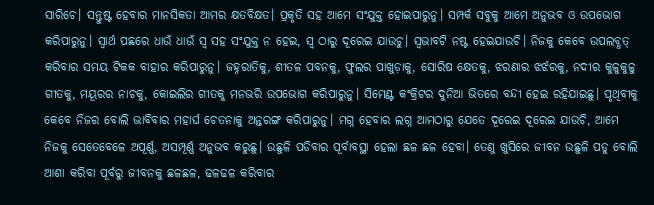ସାରିଚେ। ସନ୍ତୁଷ୍ଟ ହେବାର ମାନସିକତା ଆମର କ୍ଷତବିକ୍ଷତ। ପ୍ରକୃତି ସହ ଆମେ ସଂଯୁକ୍ତ ହୋଇପାରୁନୁ। ସମ୍ପର୍କ ସବୁକୁ ଆମେ ଅନୁଭବ ଓ ଉପଭୋଗ କରିପାରୁନୁ। ସ୍ବାର୍ଥ ପଛରେ ଧାଉଁ ଧାଉଁ ସ୍ବ ସହ ସଂଯୁକ୍ତ ନ ହେଇ, ସ୍ବ ଠାରୁ ଦୂରେଇ ଯାଉଚୁ। ସ୍ବଭାବଟି ନଷ୍ଟ ହେଇଯାଉଚି। ନିଜକୁ କେବେ ଉପଲବ୍ଧତ୍ କରିବାର ସମୟ ଟିକକ ବାହାର କରିପାରୁନୁ। ଜହ୍ନରାତିକୁ, ଶୀତଳ ପବନକୁ, ଫୁଲର ପାଖୁଡ଼ାକୁ, ସୋରିଷ କ୍ଷେତକୁ, ଝରଣାର ଝର୍ଝରକୁ, ନଦୀର କୁଳୁକୁଳୁ ଗୀତକୁ, ମୟୂରର ନାଚକୁ, କୋଇଲିର ଗୀତକୁ ମନଭରି ଉପଭୋଗ କରିପାରୁନୁ। ସିମେଣ୍ଟ କଂକ୍ରିଟର ଦୁନିଆ ଭିତରେ ବନ୍ଦୀ ହେଇ ରହିଯାଇଛୁ। ପୃଥିବୀକୁ କେବେ ନିଜର ବୋଲି ଭାବିବାର ମହାର୍ଘ ଚେତନାକୁ ଅନ୍ତରଙ୍ଗ କରିପାରୁନୁ। ମଗ୍ନ ହେବାର ଲଗ୍ନ ଆମଠାରୁ ଯେତେ ଦୂରେଇ ଦୂରେଇ ଯାଉଚି, ଆମେ ନିଜକୁ ସେତେବେଳେ ଅପୂର୍ଣ୍ଣ, ଅସମ୍ପୂର୍ଣ୍ଣ ଅନୁଭବ କରୁଛୁ। ଉଛୁଳି ପଡିବାର ପୂର୍ବାବସ୍ଥା ହେଲା ଛଳ ଛଳ ହେବା। ତେଣୁ ଖୁସିରେ ଜୀବନ ଉଛୁଳି ପଡୁ ବୋଲି ଆଶା କରିବା ପୂର୍ବରୁ ଜୀବନକୁ ଛଳଛଳ, ଢଳଢଳ କରିବାର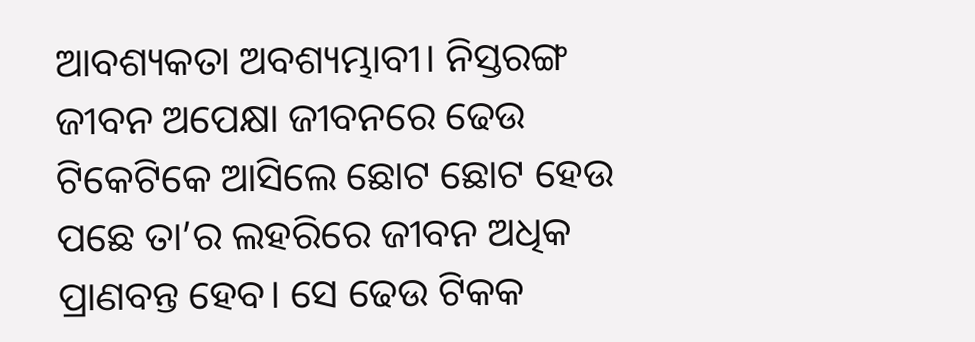ଆବଶ୍ୟକତା ଅବଶ୍ୟମ୍ଭାବୀ। ନିସ୍ତରଙ୍ଗ ଜୀବନ ଅପେକ୍ଷା ଜୀବନରେ ଢେଉ ଟିକେଟିକେ ଆସିଲେ ଛୋଟ ଛୋଟ ହେଉ ପଛେ ତା’ର ଲହରିରେ ଜୀବନ ଅଧିକ ପ୍ରାଣବନ୍ତ ହେବ। ସେ ଢେଉ ଟିକକ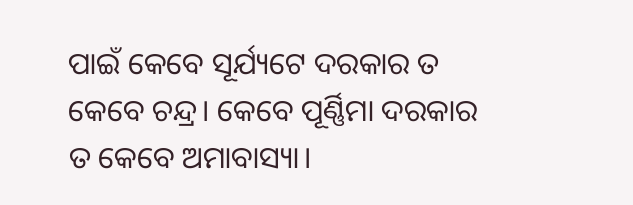ପାଇଁ କେବେ ସୂର୍ଯ୍ୟଟେ ଦରକାର ତ କେବେ ଚନ୍ଦ୍ର। କେବେ ପୂର୍ଣ୍ଣିମା ଦରକାର ତ କେବେ ଅମାବାସ୍ୟା।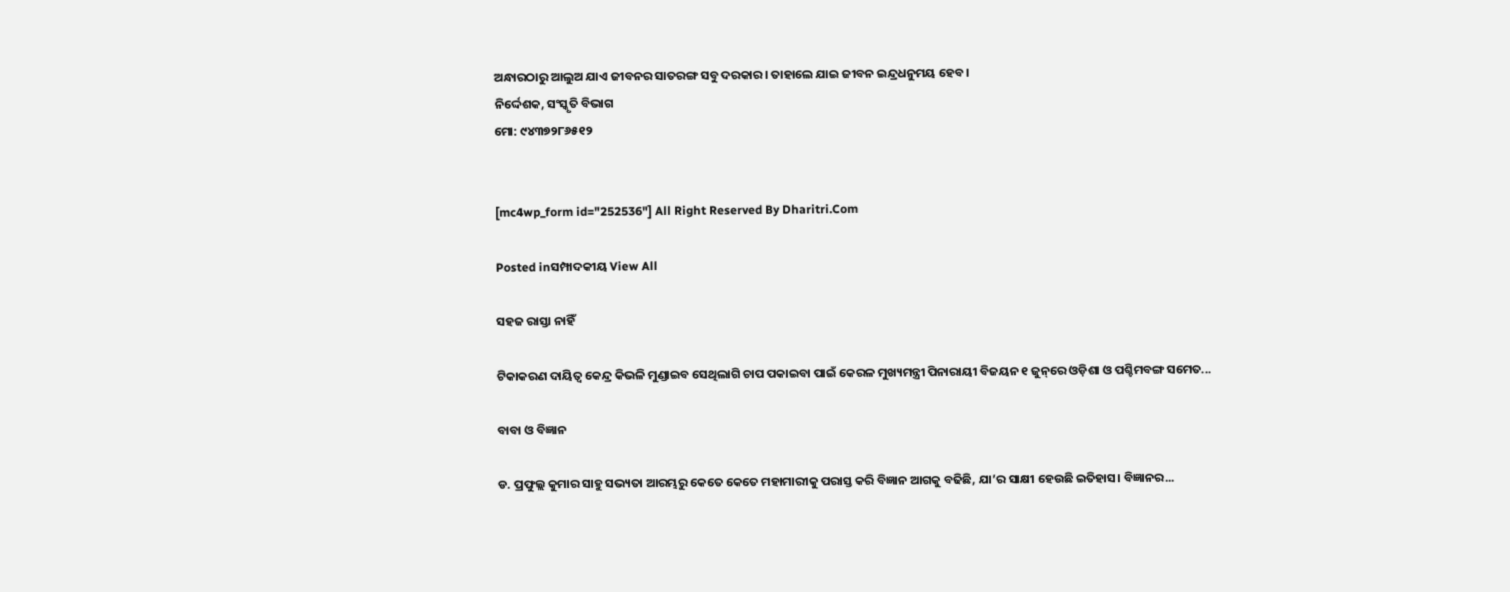ଅନ୍ଧାରଠାରୁ ଆଲୁଅ ଯାଏ ଜୀବନର ସାତରଙ୍ଗ ସବୁ ଦରକାର। ତାହାଲେ ଯାଇ ଜୀବନ ଇନ୍ଦ୍ରଧନୁମୟ ହେବ।
ନିର୍ଦ୍ଦେଶକ, ସଂସ୍କୃତି ବିଭାଗ
ମୋ: ୯୪୩୭୨୮୬୫୧୨


[mc4wp_form id="252536"] All Right Reserved By Dharitri.Com

Posted inସମ୍ପାଦକୀୟ View All

ସହଜ ରାସ୍ତା ନାହିଁ

ଟିକାକରଣ ଦାୟିତ୍ୱ କେନ୍ଦ୍ର କିଭଳି ମୁଣ୍ଡାଇବ ସେଥିଲାଗି ଚାପ ପକାଇବା ପାଇଁ କେରଳ ମୁଖ୍ୟମନ୍ତ୍ରୀ ପିନାରାୟୀ ବିଜୟନ ୧ ଜୁନ୍‌ରେ ଓଡ଼ିଶା ଓ ପଶ୍ଚିମବଙ୍ଗ ସମେତ...

ବାବା ଓ ବିଜ୍ଞାନ

ଡ. ପ୍ରଫୁଲ୍ଲ କୁମାର ସାହୁ ସଭ୍ୟତା ଆରମ୍ଭରୁ କେତେ କେତେ ମହାମାରୀକୁ ପରାସ୍ତ କରି ବିଜ୍ଞାନ ଆଗକୁ ବଢିଛି, ଯା’ର ସାକ୍ଷୀ ହେଉଛି ଇତିହାସ। ବିଜ୍ଞାନର...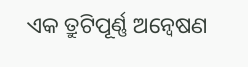ଏକ ତ୍ରୁଟିପୂର୍ଣ୍ଣ ଅନ୍ବେଷଣ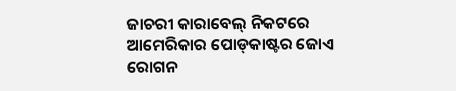ଜାଚରୀ କାରାବେଲ୍‌ ନିକଟରେ ଆମେରିକାର ପୋଡ୍‌କାଷ୍ଟର ଜୋଏ ରୋଗନ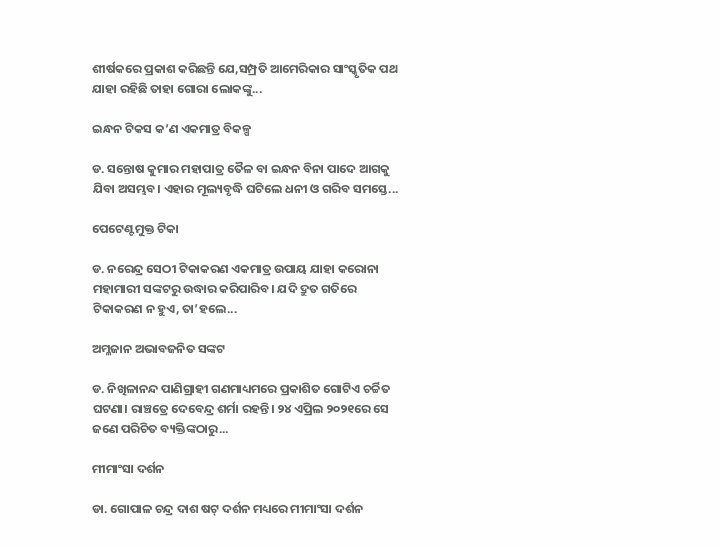ଶୀର୍ଷକରେ ପ୍ରକାଶ କରିଛନ୍ତି ଯେ,ସମ୍ପ୍ରତି ଆମେରିକାର ସାଂସ୍କୃତିକ ପଥ ଯାହା ରହିଛି ତାହା ଗୋରା ଲୋକଙ୍କୁ...

ଇନ୍ଧନ ଟିକସ କ’ଣ ଏକମାତ୍ର ବିକଳ୍ପ

ଡ. ସନ୍ତୋଷ କୁମାର ମହାପାତ୍ର ତୈଳ ବା ଇନ୍ଧନ ବିନା ପାଦେ ଆଗକୁ ଯିବା ଅସମ୍ଭବ। ଏହାର ମୂଲ୍ୟବୃଦ୍ଧି ଘଟିଲେ ଧନୀ ଓ ଗରିବ ସମସ୍ତେ...

ପେଟେଣ୍ଟମୁକ୍ତ ଟିକା

ଡ. ନରେନ୍ଦ୍ର ସେଠୀ ଟିକାକରଣ ଏକମାତ୍ର ଉପାୟ ଯାହା କରୋନା ମହାମାରୀ ସଙ୍କଟରୁ ଉଦ୍ଧାର କରିପାରିବ। ଯଦି ଦ୍ରୁତ ଗତିରେ ଟିକାକରଣ ନ ହୁଏ, ତା’ହଲେ...

ଅମ୍ଳଜାନ ଅଭାବଜନିତ ସଙ୍କଟ

ଡ. ନିଖିଳାନନ୍ଦ ପାଣିଗ୍ରାହୀ ଗଣମାଧ୍ୟମରେ ପ୍ରକାଶିତ ଗୋଟିଏ ଚର୍ଚ୍ଚିତ ଘଟଣା। ରାଞ୍ଚତ୍ରେ ଦେବେନ୍ଦ୍ର ଶର୍ମା ରହନ୍ତି। ୨୪ ଏପ୍ରିଲ ୨୦୨୧ରେ ସେ ଜଣେ ପରିଚିତ ବ୍ୟକ୍ତିଙ୍କଠାରୁ...

ମୀମାଂସା ଦର୍ଶନ

ଡା. ଗୋପାଳ ଚନ୍ଦ୍ର ଦାଶ ଷଟ୍‌ ଦର୍ଶନ ମଧ୍ୟରେ ମୀମାଂସା ଦର୍ଶନ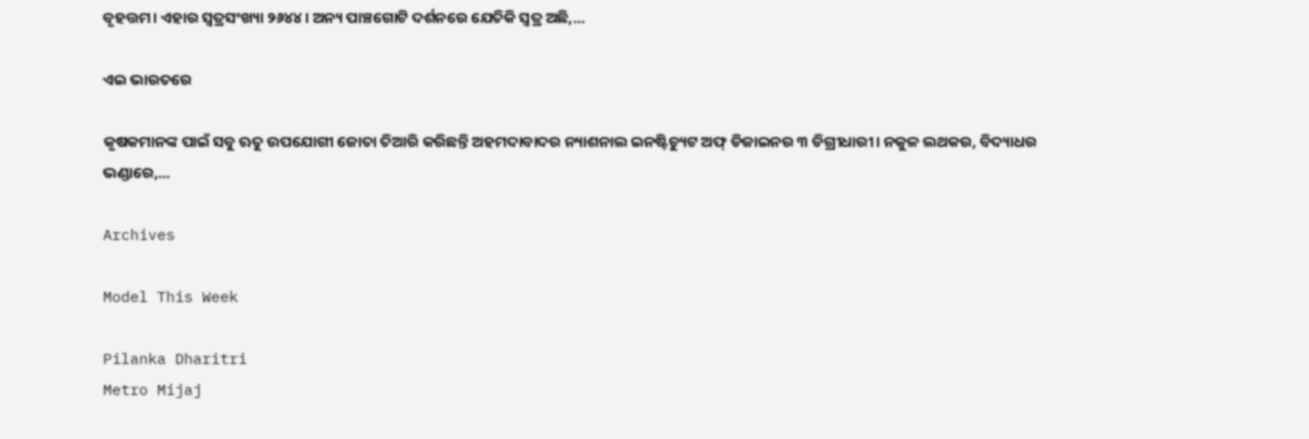ବୃହତ୍ତମ। ଏହାର ସ୍ବତ୍ରସଂଖ୍ୟା ୨୬୪୪। ଅନ୍ୟ ପାଞ୍ଚଗୋଟି ଦର୍ଶନରେ ଯେତିକି ସ୍ବତ୍ର ଅଛି,...

ଏଇ ଭାରତରେ

କୃଷକମାନଙ୍କ ପାଇଁ ସବୁ ଋତୁ ଉପଯୋଗୀ ଜୋତା ତିଆରି କରିଛନ୍ତି ଅହମଦାବାଦର ନ୍ୟାଶନାଲ ଇନଷ୍ଟିଚ୍ୟୁଟ ଅଫ୍‌ ଡିଜାଇନର ୩ ଡିଗ୍ରୀଧାରୀ। ନକୁଳ ଲଥକର, ବିଦ୍ୟାଧର ଭଣ୍ଡାରେ,...

Archives

Model This Week

Pilanka Dharitri
Metro Mijaj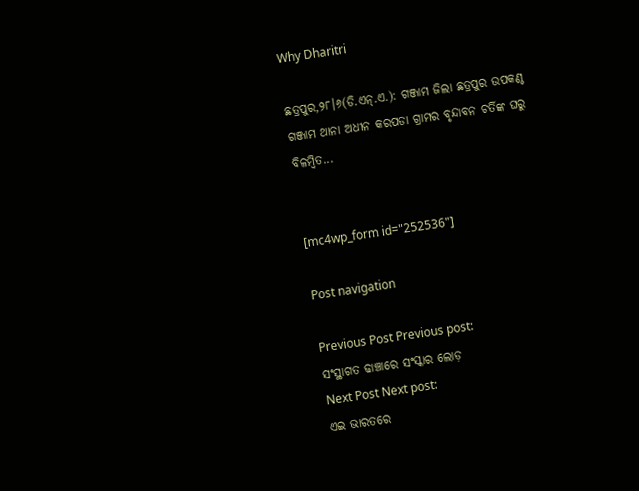Why Dharitri

ଛତ୍ରପୁର,୨୮।୬(ଡି.ଏନ୍‌.ଏ.): ଗଞ୍ଜାମ ଜିଲା ଛତ୍ରପୁର ଉପକଣ୍ଠ ଗଞ୍ଜାମ ଥାନା ଅଧୀନ କରପଡା ଗ୍ରାମର ବୃନ୍ଦାବନ ଚର୍ତିଙ୍କ ଘରୁ ବିଳମ୍ବିତ...


[mc4wp_form id="252536"]

Post navigation

Previous Post Previous post:
ସଂସ୍ଥାଗତ ଢାଞ୍ଚାରେ ସଂସ୍କାର ଲୋଡ଼
Next Post Next post:
ଏଇ ଭାରତରେ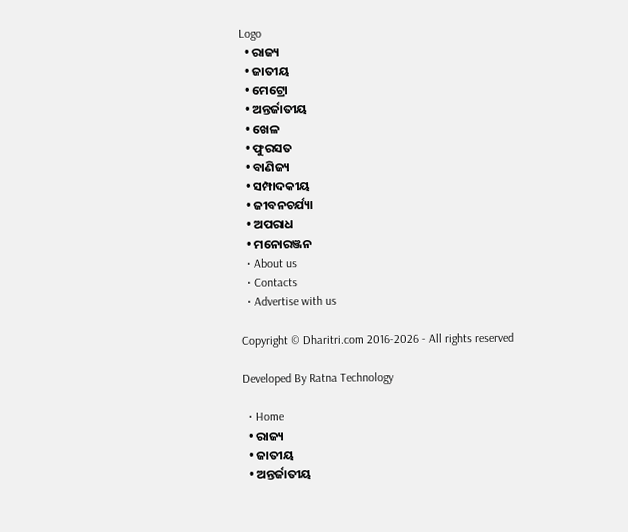Logo
  • ରାଜ୍ୟ
  • ଜାତୀୟ
  • ମେଟ୍ରୋ
  • ଅନ୍ତର୍ଜାତୀୟ
  • ଖେଳ
  • ଫୁରସତ
  • ବାଣିଜ୍ୟ
  • ସମ୍ପାଦକୀୟ
  • ଜୀବନଚର୍ଯ୍ୟା
  • ଅପରାଧ
  • ମନୋରଞ୍ଜନ
  • About us
  • Contacts
  • Advertise with us

Copyright © Dharitri.com 2016-2026 - All rights reserved

Developed By Ratna Technology

  • Home
  • ରାଜ୍ୟ
  • ଜାତୀୟ
  • ଅନ୍ତର୍ଜାତୀୟ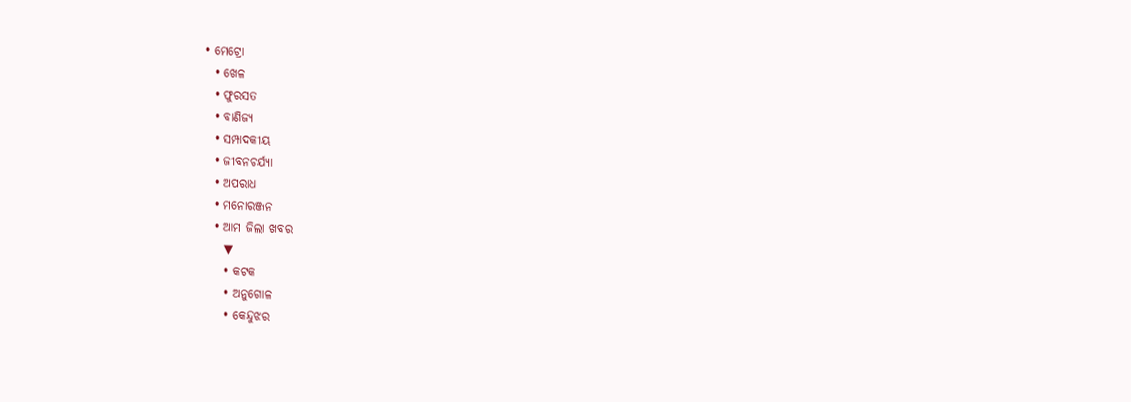• ମେଟ୍ରୋ
  • ଖେଳ
  • ଫୁରସତ
  • ବାଣିଜ୍ୟ
  • ସମ୍ପାଦକୀୟ
  • ଜୀବନଚର୍ଯ୍ୟା
  • ଅପରାଧ
  • ମନୋରଞ୍ଜନ
  • ଆମ ଜିଲା ଖବର
    ▼
    • କଟକ
    • ଅନୁଗୋଳ
    • କେନ୍ଦୁଝର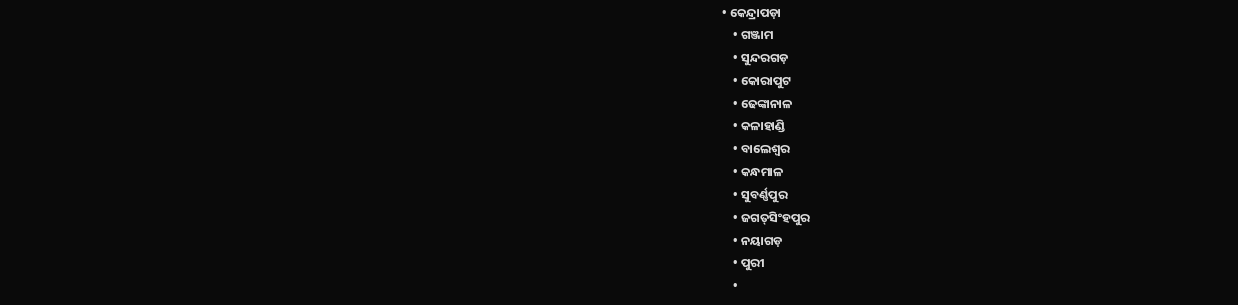• କେନ୍ଦ୍ରାପଡ଼ା
    • ଗଞ୍ଜାମ
    • ସୁନ୍ଦରଗଡ଼
    • କୋରାପୁଟ
    • ଢେଙ୍କାନାଳ
    • କଳାହାଣ୍ଡି
    • ବାଲେଶ୍ୱର
    • କନ୍ଧମାଳ
    • ସୁବର୍ଣ୍ଣପୁର
    • ଜଗତ୍‌ସିଂହପୁର
    • ନୟାଗଡ଼
    • ପୁରୀ
    •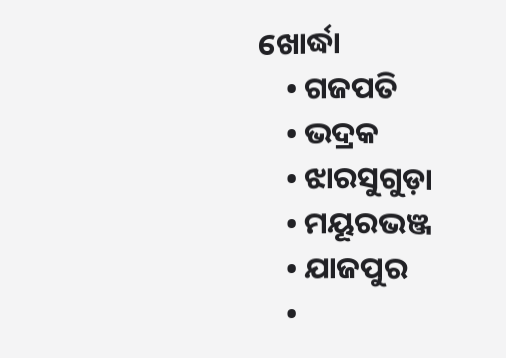ଖୋର୍ଦ୍ଧା
    • ଗଜପତି
    • ଭଦ୍ରକ
    • ଝାରସୁଗୁଡ଼ା
    • ମୟୂରଭଞ୍ଜ
    • ଯାଜପୁର
    •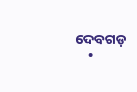ଦେବଗଡ଼
    •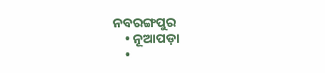ନବରଙ୍ଗପୁର
    • ନୂଆପଡ଼ା
    •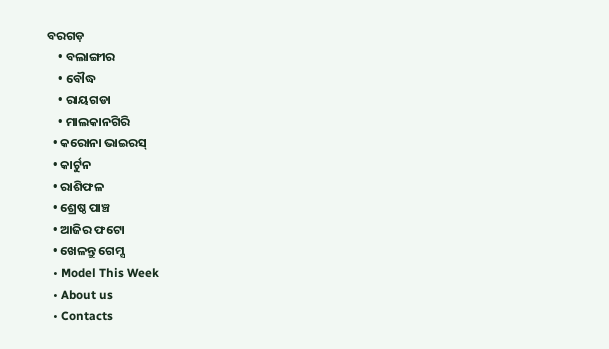ବରଗଡ଼
    • ବଲାଙ୍ଗୀର
    • ବୌଦ୍ଧ
    • ରାୟଗଡା
    • ମାଲକାନଗିରି
  • କରୋନା ଭାଇରସ୍‌
  • କାର୍ଟୁନ
  • ରାଶିଫଳ
  • ଶ୍ରେଷ୍ଠ ପାଞ୍ଚ
  • ଆଜିର ଫଟୋ
  • ଖେଳନ୍ତୁ ଗେମ୍ସ
  • Model This Week
  • About us
  • Contacts